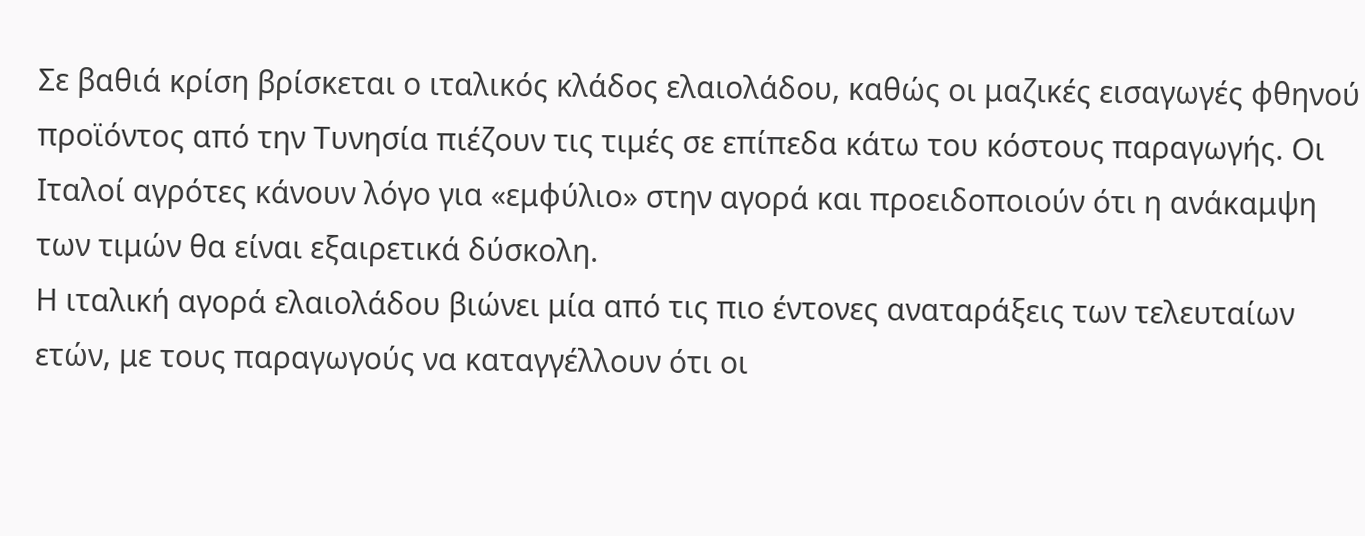Σε βαθιά κρίση βρίσκεται ο ιταλικός κλάδος ελαιολάδου, καθώς οι μαζικές εισαγωγές φθηνού προϊόντος από την Τυνησία πιέζουν τις τιμές σε επίπεδα κάτω του κόστους παραγωγής. Οι Ιταλοί αγρότες κάνουν λόγο για «εμφύλιο» στην αγορά και προειδοποιούν ότι η ανάκαμψη των τιμών θα είναι εξαιρετικά δύσκολη.
Η ιταλική αγορά ελαιολάδου βιώνει μία από τις πιο έντονες αναταράξεις των τελευταίων ετών, με τους παραγωγούς να καταγγέλλουν ότι οι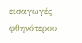εισαγωγές φθηνότερου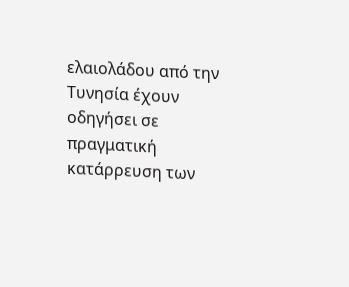ελαιολάδου από την Τυνησία έχουν οδηγήσει σε πραγματική κατάρρευση των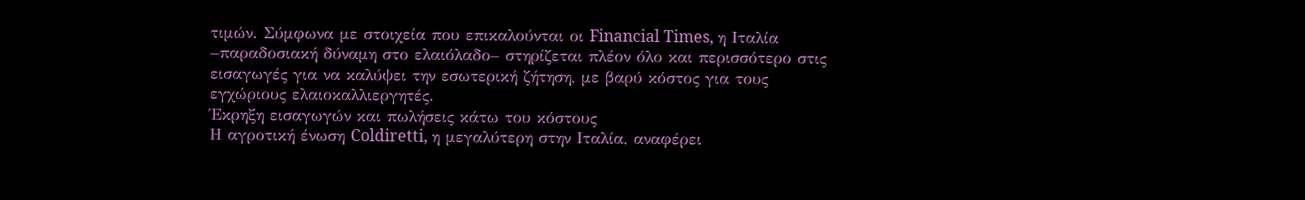τιμών. Σύμφωνα με στοιχεία που επικαλούνται οι Financial Times, η Ιταλία –παραδοσιακή δύναμη στο ελαιόλαδο– στηρίζεται πλέον όλο και περισσότερο στις εισαγωγές για να καλύψει την εσωτερική ζήτηση, με βαρύ κόστος για τους εγχώριους ελαιοκαλλιεργητές.
Έκρηξη εισαγωγών και πωλήσεις κάτω του κόστους
Η αγροτική ένωση Coldiretti, η μεγαλύτερη στην Ιταλία, αναφέρει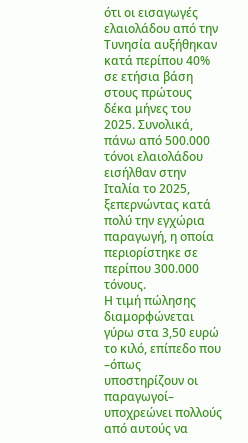ότι οι εισαγωγές ελαιολάδου από την Τυνησία αυξήθηκαν κατά περίπου 40% σε ετήσια βάση στους πρώτους δέκα μήνες του 2025. Συνολικά, πάνω από 500.000 τόνοι ελαιολάδου εισήλθαν στην Ιταλία το 2025, ξεπερνώντας κατά πολύ την εγχώρια παραγωγή, η οποία περιορίστηκε σε περίπου 300.000 τόνους.
Η τιμή πώλησης διαμορφώνεται γύρω στα 3,50 ευρώ το κιλό, επίπεδο που –όπως υποστηρίζουν οι παραγωγοί– υποχρεώνει πολλούς από αυτούς να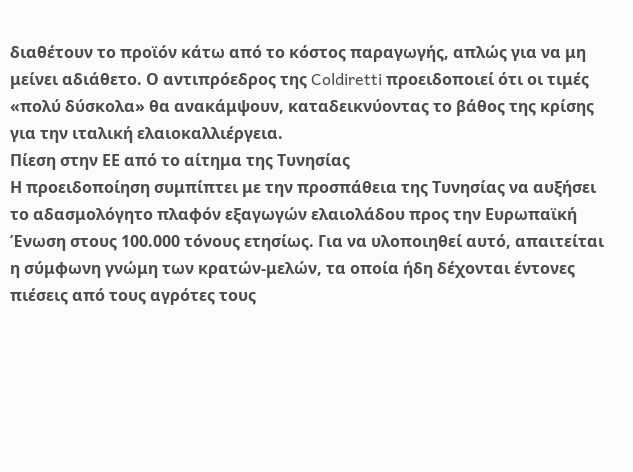διαθέτουν το προϊόν κάτω από το κόστος παραγωγής, απλώς για να μη μείνει αδιάθετο. Ο αντιπρόεδρος της Coldiretti προειδοποιεί ότι οι τιμές «πολύ δύσκολα» θα ανακάμψουν, καταδεικνύοντας το βάθος της κρίσης για την ιταλική ελαιοκαλλιέργεια.
Πίεση στην ΕΕ από το αίτημα της Τυνησίας
Η προειδοποίηση συμπίπτει με την προσπάθεια της Τυνησίας να αυξήσει το αδασμολόγητο πλαφόν εξαγωγών ελαιολάδου προς την Ευρωπαϊκή Ένωση στους 100.000 τόνους ετησίως. Για να υλοποιηθεί αυτό, απαιτείται η σύμφωνη γνώμη των κρατών-μελών, τα οποία ήδη δέχονται έντονες πιέσεις από τους αγρότες τους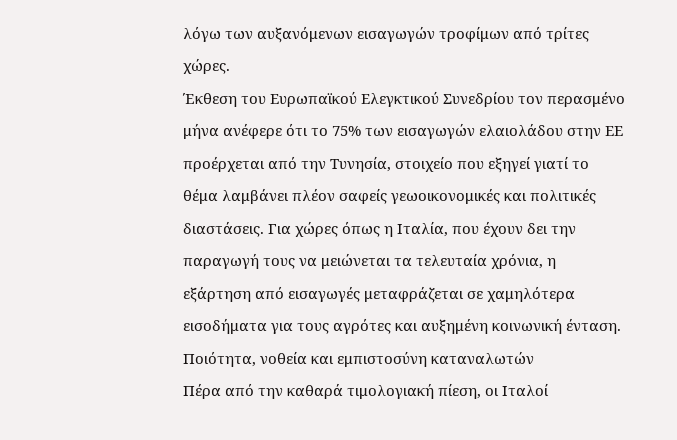λόγω των αυξανόμενων εισαγωγών τροφίμων από τρίτες χώρες.
Έκθεση του Ευρωπαϊκού Ελεγκτικού Συνεδρίου τον περασμένο μήνα ανέφερε ότι το 75% των εισαγωγών ελαιολάδου στην ΕΕ προέρχεται από την Τυνησία, στοιχείο που εξηγεί γιατί το θέμα λαμβάνει πλέον σαφείς γεωοικονομικές και πολιτικές διαστάσεις. Για χώρες όπως η Ιταλία, που έχουν δει την παραγωγή τους να μειώνεται τα τελευταία χρόνια, η εξάρτηση από εισαγωγές μεταφράζεται σε χαμηλότερα εισοδήματα για τους αγρότες και αυξημένη κοινωνική ένταση.
Ποιότητα, νοθεία και εμπιστοσύνη καταναλωτών
Πέρα από την καθαρά τιμολογιακή πίεση, οι Ιταλοί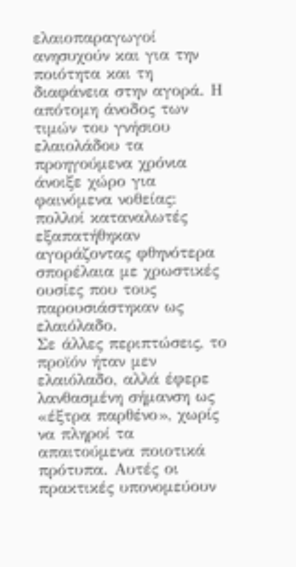ελαιοπαραγωγοί ανησυχούν και για την ποιότητα και τη διαφάνεια στην αγορά. Η απότομη άνοδος των τιμών του γνήσιου ελαιολάδου τα προηγούμενα χρόνια άνοιξε χώρο για φαινόμενα νοθείας: πολλοί καταναλωτές εξαπατήθηκαν αγοράζοντας φθηνότερα σπορέλαια με χρωστικές ουσίες που τους παρουσιάστηκαν ως ελαιόλαδο.
Σε άλλες περιπτώσεις, το προϊόν ήταν μεν ελαιόλαδο, αλλά έφερε λανθασμένη σήμανση ως «έξτρα παρθένο», χωρίς να πληροί τα απαιτούμενα ποιοτικά πρότυπα. Αυτές οι πρακτικές υπονομεύουν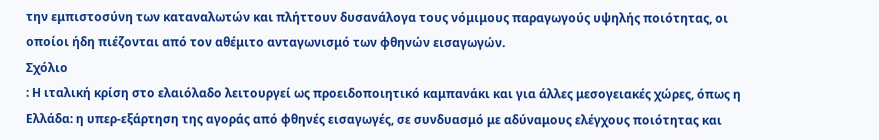την εμπιστοσύνη των καταναλωτών και πλήττουν δυσανάλογα τους νόμιμους παραγωγούς υψηλής ποιότητας, οι οποίοι ήδη πιέζονται από τον αθέμιτο ανταγωνισμό των φθηνών εισαγωγών.
Σχόλιο
: Η ιταλική κρίση στο ελαιόλαδο λειτουργεί ως προειδοποιητικό καμπανάκι και για άλλες μεσογειακές χώρες, όπως η Ελλάδα: η υπερ-εξάρτηση της αγοράς από φθηνές εισαγωγές, σε συνδυασμό με αδύναμους ελέγχους ποιότητας και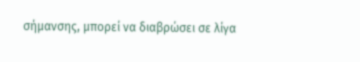σήμανσης, μπορεί να διαβρώσει σε λίγα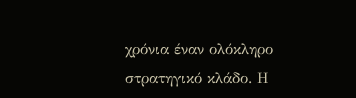χρόνια έναν ολόκληρο στρατηγικό κλάδο. Η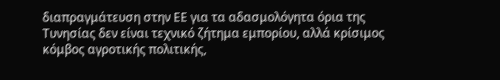διαπραγμάτευση στην ΕΕ για τα αδασμολόγητα όρια της Τυνησίας δεν είναι τεχνικό ζήτημα εμπορίου, αλλά κρίσιμος κόμβος αγροτικής πολιτικής,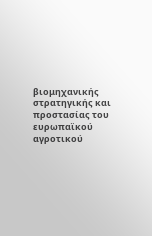βιομηχανικής στρατηγικής και προστασίας του ευρωπαϊκού αγροτικού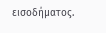εισοδήματος.